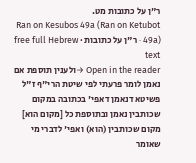ר"ן על כתובות מט.
Ran on Kesubos 49a (Ran on Ketubot 49a) · ר"ן על כתובות · free full Hebrew text
Open in the reader →ולענין תוספת אם נאמן לומר פרעתי לפי שיטת הרי"ף ז"ל פשיטא דנאמן דאפי' בכתובה במקום שכותבין נאמן ובתוספת כל [מקום הוא] מקום שכותבין (הוא) ואפי' לדברי מי שאומר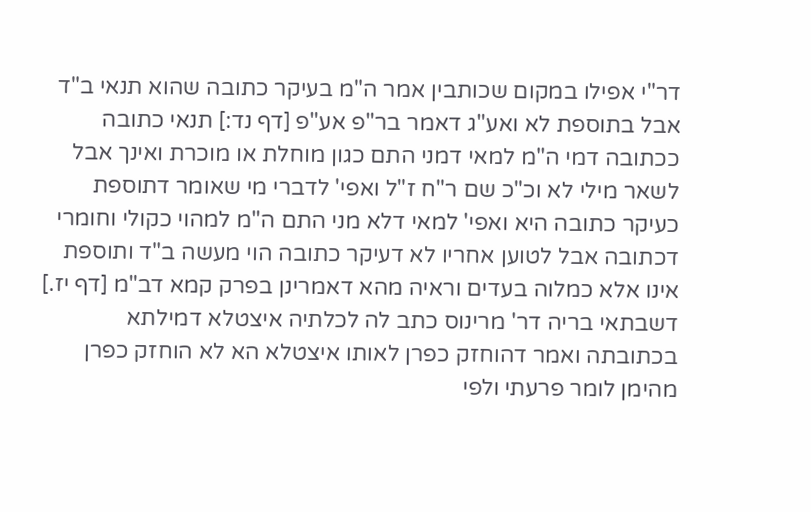דר"י אפילו במקום שכותבין אמר ה"מ בעיקר כתובה שהוא תנאי ב"ד אבל בתוספת לא ואע"ג דאמר בר"פ אע"פ [דף נד:] תנאי כתובה ככתובה דמי ה"מ למאי דמני התם כגון מוחלת או מוכרת ואינך אבל לשאר מילי לא וכ"כ שם ר"ח ז"ל ואפי' לדברי מי שאומר דתוספת כעיקר כתובה היא ואפי' למאי דלא מני התם ה"מ למהוי כקולי וחומרי דכתובה אבל לטוען אחריו לא דעיקר כתובה הוי מעשה ב"ד ותוספת אינו אלא כמלוה בעדים וראיה מהא דאמרינן בפרק קמא דב"מ [דף יז.] דשבתאי בריה דר' מרינוס כתב לה לכלתיה איצטלא דמילתא בכתובתה ואמר דהוחזק כפרן לאותו איצטלא הא לא הוחזק כפרן מהימן לומר פרעתי ולפי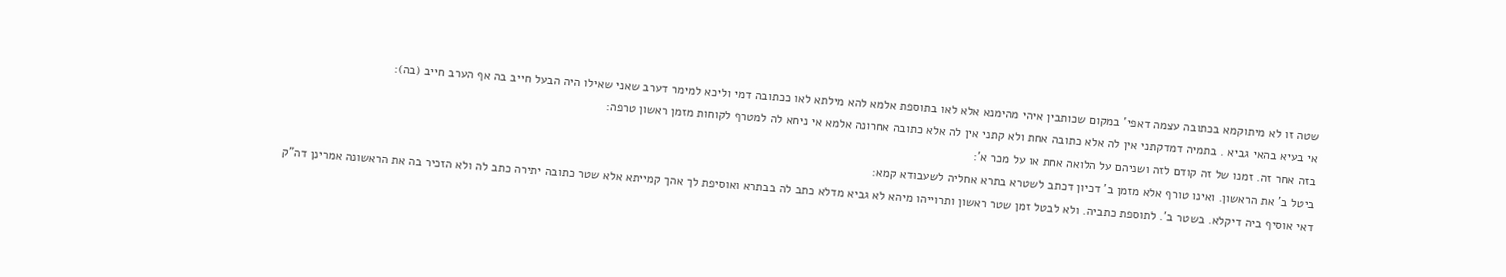שטה זו לא מיתוקמא בכתובה עצמה דאפי' במקום שכותבין איהי מהימנא אלא לאו בתוספת אלמא להא מילתא לאו ככתובה דמי וליכא למימר דערב שאני שאילו היה הבעל חייב בה אף הערב חייב (בה):
אי בעיא בהאי גביא . בתמיה דמדקתני אין לה אלא כתובה אחת ולא קתני אין לה אלא כתובה אחרונה אלמא אי ניחא לה למטרף לקוחות מזמן ראשון טרפה:
בזה אחר זה. זמנו של זה קודם לזה ושניהם על הלואה אחת או על מכר א':
ביטל ב' את הראשון. ואינו טורף אלא מזמן ב' דכיון דכתב לשטרא בתרא אחליה לשעבודא קמא:
דאי אוסיף ביה דיקלא. בשטר ב'. לתוספת כתביה. ולא לבטל זמן שטר ראשון ותרוייהו מיהא לא גביא מדלא כתב לה בבתרא ואוסיפת לך אהך קמייתא אלא שטר כתובה יתירה כתב לה ולא הזכיר בה את הראשונה אמרינן דה"ק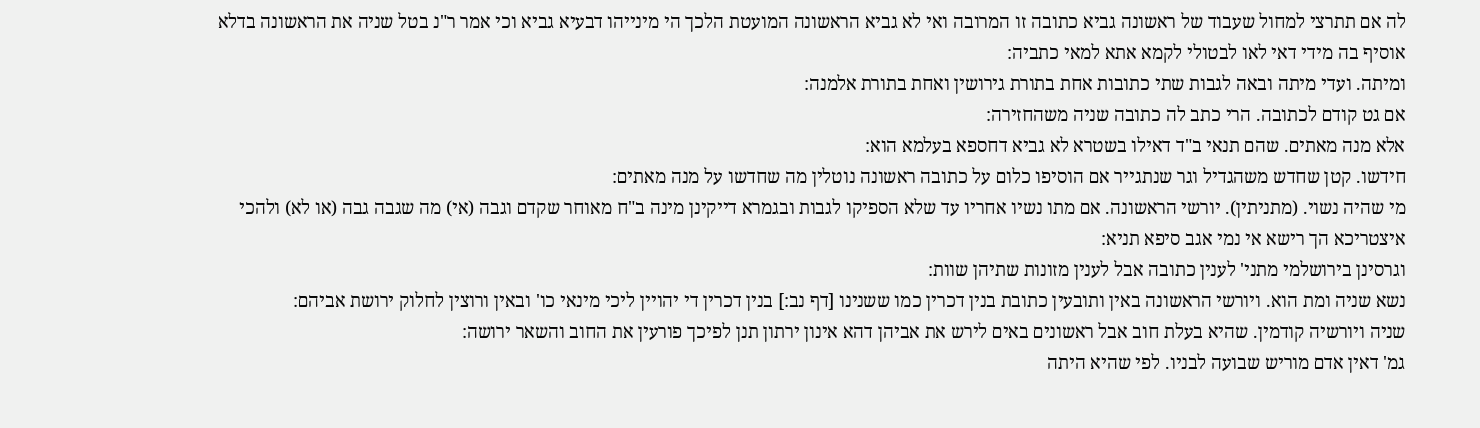לה אם תתרצי למחול שעבוד של ראשונה גביא כתובה זו המרובה ואי לא גביא הראשונה המועטת הלכך הי מינייהו דבעיא גביא וכי אמר ר"נ בטל שניה את הראשונה בדלא אוסיף בה מידי דאי לאו לבטולי לקמא אתא למאי כתביה:
ומיתה. ועדי מיתה ובאה לגבות שתי כתובות אחת בתורת גירושין ואחת בתורת אלמנה:
אם גט קודם לכתובה. הרי כתב לה כתובה שניה משהחזירה:
אלא מנה מאתים. שהם תנאי ב"ד דאילו בשטרא לא גביא דחספא בעלמא הוא:
חידשו. קטן שחדש משהגדיל וגר שנתגייר אם הוסיפו כלום על כתובה ראשונה נוטלין מה שחדשו על מנה מאתים:
מי שהיה נשוי. (מתניתין). יורשי הראשונה. אם מתו נשיו אחריו עד שלא הספיקו לגבות ובגמרא דייקינן מינה ב"ח מאוחר שקדם וגבה (אי) מה שגבה גבה (או לא) ולהכי איצטריכא הך רישא אי נמי אגב סיפא תניא:
וגרסינן בירושלמי מתני' לענין כתובה אבל לענין מזונות שתיהן שוות:
נשא שניה ומת הוא. ויורשי הראשונה באין ותובעין כתובת בנין דכרין כמו ששנינו [דף נב:] בנין דכרין די יהויין ליכי מינאי כו' ובאין ורוצין לחלוק ירושת אביהם:
שניה ויורשיה קודמין. שהיא בעלת חוב אבל ראשונים באים לירש את אביהן דהא אינון ירתון תנן לפיכך פורעין את החוב והשאר ירושה:
גמ' דאין אדם מוריש שבועה לבניו. לפי שהיא היתה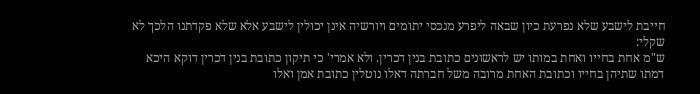חייבת לישבע שלא נפרעת כיון שבאה ליפרע מנכסי יתומים ויורשיה אינן יכולין לישבע אלא שלא פקדתנו הלכך לא שקלי:
ש"מ אחת בחייו ואחת במותו יש לראשונים כתובת בנין דכרין. ולא אמרי' כי תיקון כתובת בנין דכרין דוקא היכא דמתו שתיהן בחייו וכתובת האחת מרובה משל חברתה דאלו נוטלין כתובת אמן ואלו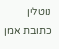נוטלין כתובת אמן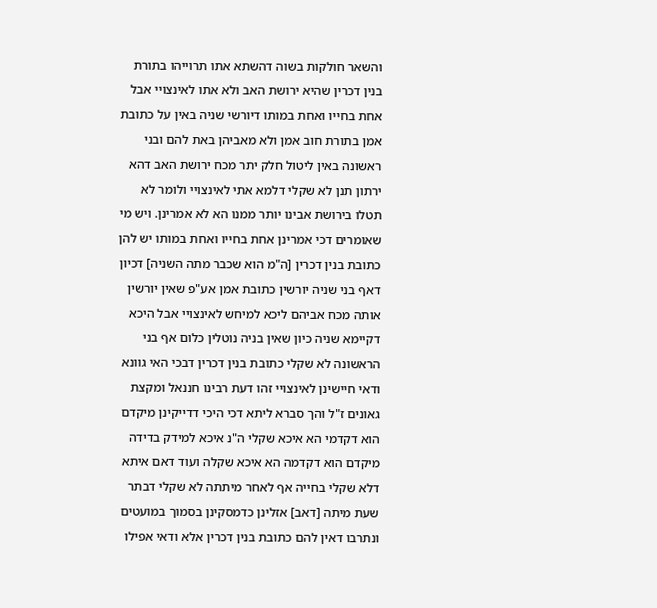והשאר חולקות בשוה דהשתא אתו תרוייהו בתורת בנין דכרין שהיא ירושת האב ולא אתו לאינצויי אבל אחת בחייו ואחת במותו דיורשי שניה באין על כתובת אמן בתורת חוב אמן ולא מאביהן באת להם ובני ראשונה באין ליטול חלק יתר מכח ירושת האב דהא ירתון תנן לא שקלי דלמא אתי לאינצויי ולומר לא תטלו בירושת אבינו יותר ממנו הא לא אמרינן. ויש מי שאומרים דכי אמרינן אחת בחייו ואחת במותו יש להן כתובת בנין דכרין [ה"מ הוא שכבר מתה השניה] דכיון דאף בני שניה יורשין כתובת אמן אע"פ שאין יורשין אותה מכח אביהם ליכא למיחש לאינצויי אבל היכא דקיימא שניה כיון שאין בניה נוטלין כלום אף בני הראשונה לא שקלי כתובת בנין דכרין דבכי האי גוונא ודאי חיישינן לאינצויי זהו דעת רבינו חננאל ומקצת גאונים ז"ל והך סברא ליתא דכי היכי דדייקינן מיקדם הוא דקדמי הא איכא שקלי ה"נ איכא למידק בדידה מיקדם הוא דקדמה הא איכא שקלה ועוד דאם איתא דלא שקלי בחייה אף לאחר מיתתה לא שקלי דבתר שעת מיתה [דאב] אזלינן כדמסקינן בסמוך במועטים ונתרבו דאין להם כתובת בנין דכרין אלא ודאי אפילו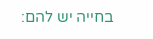בחייה יש להם: